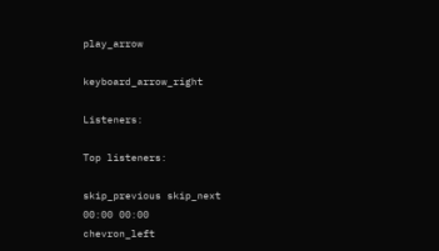play_arrow

keyboard_arrow_right

Listeners:

Top listeners:

skip_previous skip_next
00:00 00:00
chevron_left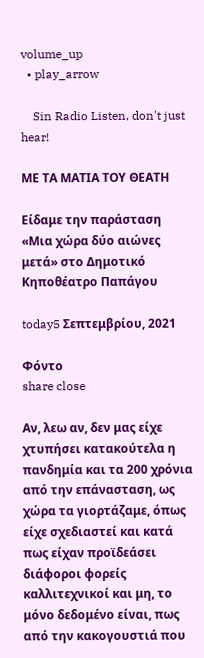volume_up
  • play_arrow

    Sin Radio Listen, don't just hear!

ΜΕ ΤΑ ΜΑΤΙΑ ΤΟΥ ΘΕΑΤΗ

Είδαμε την παράσταση «Μια χώρα δύο αιώνες μετά» στο Δημοτικό Κηποθέατρο Παπάγου

today5 Σεπτεμβρίου, 2021

Φόντο
share close

Αν, λεω αν, δεν μας είχε χτυπήσει κατακούτελα η πανδημία και τα 200 χρόνια από την επάνασταση, ως χώρα τα γιορτάζαμε, όπως είχε σχεδιαστεί και κατά πως είχαν προϊδεάσει διάφοροι φορείς καλλιτεχνικοί και μη, το μόνο δεδομένο είναι, πως από την κακογουστιά που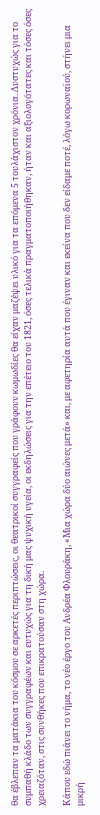θα έβλεπαν τα ματάκια του κόσμου σε αρκετές περιπτώσεις, οι θεατρικοί συγγραφείς που γράφουν κωμωδίες θα είχαν μαζέψει υλικό για τα επόμενα 5 τουλάχιστον χρόνια. Δυστυχώς για το συμπαθή κλάδο των συγγραφέων και ευτυχώς για τη δική μας ψυχική υγεία, οι εκδηλώσεις για την επέτειο του 1821, όσες τελικά πραγματοποιήθηκαν, ήταν και αξιολογότατες και τόσες όσες χρειαζόταν, στις συνθήκες που επικρατούσαν στη χώρα.

Κάπου εδώ πιάνει το νήμα, το νέο έργο του Ανδρέα Φλουράκη, «Μια χώρα δύο αιώνες μετά» και, με αφετηρία αυτά που έγιναν και εκείνα που δεν είδαμε ποτέ, λόγω κορωναϊού, στήνει μια μικρή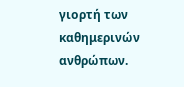γιορτή των καθημερινών ανθρώπων.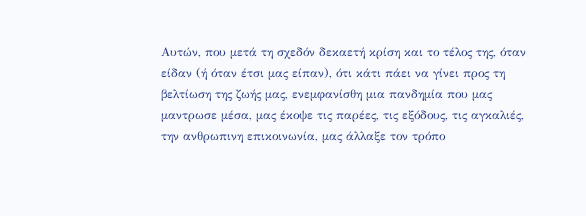Αυτών, που μετά τη σχεδόν δεκαετή κρίση και το τέλος της, όταν είδαν (ή όταν έτσι μας είπαν), ότι κάτι πάει να γίνει προς τη βελτίωση της ζωής μας, ενεμφανίσθη μια πανδημία που μας μαντρωσε μέσα, μας έκοψε τις παρέες, τις εξόδους, τις αγκαλιές, την ανθρωπινη επικοινωνία, μας άλλαξε τον τρόπο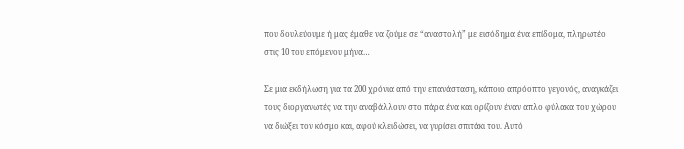που δουλεύουμε ή μας έμαθε να ζούμε σε “αναστολή” με εισόδημα ένα επίδομα, πληρωτέο στις 10 του επόμενου μήνα…

Σε μια εκδήλωση για τα 200 χρόνια από την επανάσταση, κάποιο απρόοπτο γεγονός, αναγκάζει τους διοργανωτές να την αναβάλλουν στο πάρα ένα και ορίζουν έναν απλο φύλακα του χώρου να διώξει τον κόσμο και, αφού κλειδώσει, να γυρίσει σπιτάκι του. Αυτό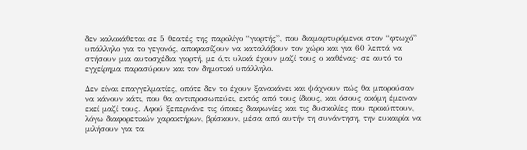δεν καλοκάθεται σε 5 θεατές της παρολίγο “γιορτής”, που διαμαρτυρόμενοι στον “φτωχό” υπάλληλο για το γεγονός, αποφασίζουν να καταλάβουν τον χώρο και για 60 λεπτά να στήσουν μια αυτοσχέδια γιορτή, με ό,τι υλικά έχουν μαζί τους ο καθένας· σε αυτό το εγχείρημα παρασύρουν και τον δημοτικό υπάλληλο.

Δεν είναι επαγγελματίες, οπότε δεν το έχουν ξανακάνει και ψάχνουν πώς θα μπορούσαν να κάνουν κάτι, που θα αντιπροσωπεύει, εκτός από τους ίδιους, και όσους ακόμη έμειναν εκεί μαζί τους. Αφού ξεπερνάνε τις όποιες διαφωνίες και τις δυσκολίες που προκύπτουν, λόγω διαφορετικών χαρακτήρων, βρίσκουν, μέσα από αυτήν τη συνάντηση, την ευκαιρία να μιλήσουν για τα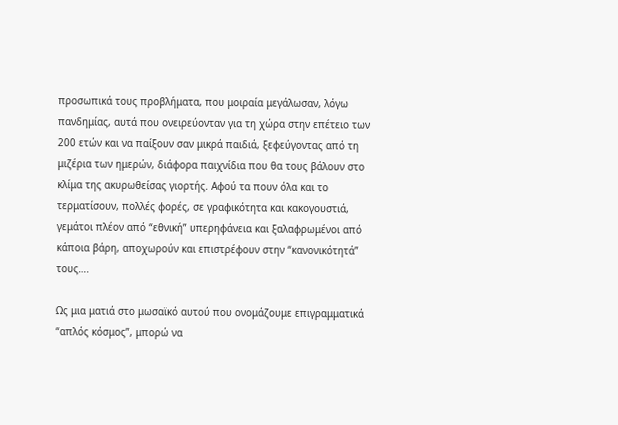προσωπικά τους προβλήματα, που μοιραία μεγάλωσαν, λόγω πανδημίας, αυτά που ονειρεύονταν για τη χώρα στην επέτειο των 200 ετών και να παίξουν σαν μικρά παιδιά, ξεφεύγοντας από τη μιζέρια των ημερών, διάφορα παιχνίδια που θα τους βάλουν στο κλίμα της ακυρωθείσας γιορτής. Αφού τα πουν όλα και το τερματίσουν, πολλές φορές, σε γραφικότητα και κακογουστιά, γεμάτοι πλέον από “εθνική” υπερηφάνεια και ξαλαφρωμένοι από κάποια βάρη, αποχωρούν και επιστρέφουν στην “κανονικότητά” τους….

Ως μια ματιά στο μωσαϊκό αυτού που ονομάζουμε επιγραμματικά “απλός κόσμος”, μπορώ να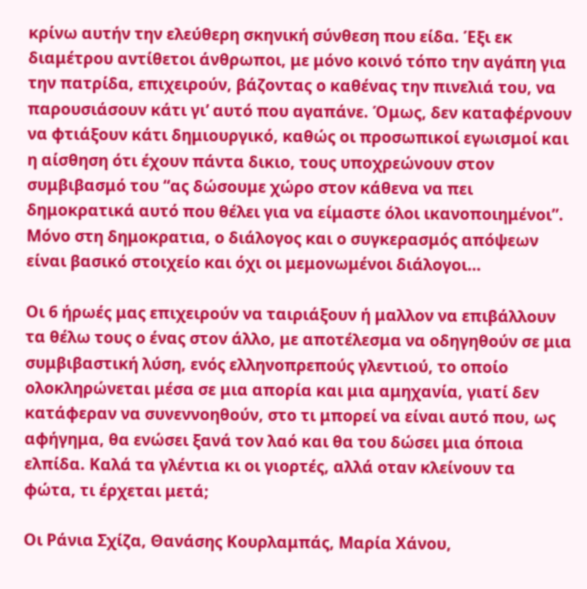κρίνω αυτήν την ελεύθερη σκηνική σύνθεση που είδα. Έξι εκ διαμέτρου αντίθετοι άνθρωποι, με μόνο κοινό τόπο την αγάπη για την πατρίδα, επιχειρούν, βάζοντας ο καθένας την πινελιά του, να παρουσιάσουν κάτι γι’ αυτό που αγαπάνε. Όμως, δεν καταφέρνουν να φτιάξουν κάτι δημιουργικό, καθώς οι προσωπικοί εγωισμοί και η αίσθηση ότι έχουν πάντα δικιο, τους υποχρεώνουν στον συμβιβασμό του “ας δώσουμε χώρο στον κάθενα να πει δημοκρατικά αυτό που θέλει για να είμαστε όλοι ικανοποιημένοι”. Μόνο στη δημοκρατια, ο διάλογος και ο συγκερασμός απόψεων είναι βασικό στοιχείο και όχι οι μεμονωμένοι διάλογοι…

Οι 6 ήρωές μας επιχειρούν να ταιριάξουν ή μαλλον να επιβάλλουν τα θέλω τους ο ένας στον άλλο, με αποτέλεσμα να οδηγηθούν σε μια συμβιβαστική λύση, ενός ελληνοπρεπούς γλεντιού, το οποίο ολοκληρώνεται μέσα σε μια απορία και μια αμηχανία, γιατί δεν κατάφεραν να συνεννοηθούν, στο τι μπορεί να είναι αυτό που, ως αφήγημα, θα ενώσει ξανά τον λαό και θα του δώσει μια όποια ελπίδα. Καλά τα γλέντια κι οι γιορτές, αλλά οταν κλείνουν τα φώτα, τι έρχεται μετά;

Οι Ράνια Σχίζα, Θανάσης Κουρλαμπάς, Μαρία Χάνου,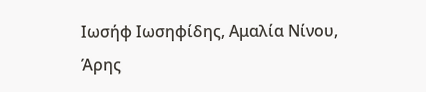Ιωσήφ Ιωσηφίδης, Αμαλία Νίνου, Άρης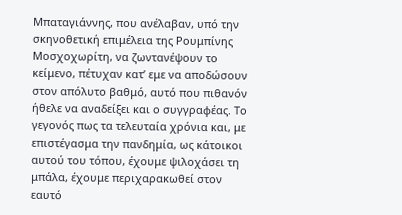Μπαταγιάννης, που ανέλαβαν, υπό την σκηνοθετική επιμέλεια της Ρουμπίνης Μοσχοχωρίτη, να ζωντανέψουν το κείμενο, πέτυχαν κατ’ εμε να αποδώσουν στον απόλυτο βαθμό, αυτό που πιθανόν ήθελε να αναδείξει και ο συγγραφέας. Το γεγονός πως τα τελευταία χρόνια και, με επιστέγασμα την πανδημία, ως κάτοικοι αυτού του τόπου, έχουμε ψιλοχάσει τη μπάλα, έχουμε περιχαρακωθεί στον εαυτό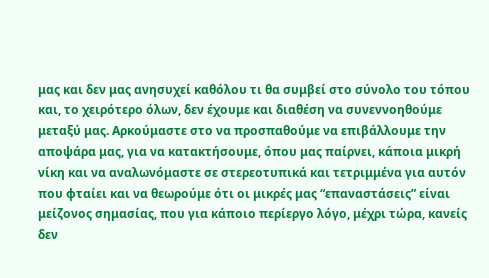μας και δεν μας ανησυχεί καθόλου τι θα συμβεί στο σύνολο του τόπου και, το χειρότερο όλων, δεν έχουμε και διαθέση να συνεννοηθούμε μεταξύ μας. Αρκούμαστε στο να προσπαθούμε να επιβάλλουμε την αποψάρα μας, για να κατακτήσουμε, όπου μας παίρνει, κάποια μικρή νίκη και να αναλωνόμαστε σε στερεοτυπικά και τετριμμένα για αυτόν που φταίει και να θεωρούμε ότι οι μικρές μας “επαναστάσεις” είναι μείζονος σημασίας, που για κάποιο περίεργο λόγο, μέχρι τώρα, κανείς δεν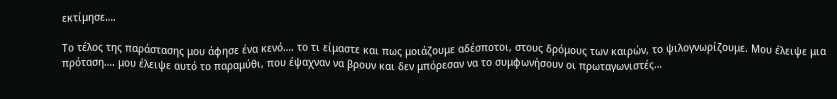εκτίμησε….

Το τέλος της παράστασης μου άφησε ένα κενό…. το τι είμαστε και πως μοιάζουμε αδέσποτοι, στους δρόμους των καιρών, το ψιλογνωρίζουμε. Μου έλειψε μια πρόταση…. μου έλειψε αυτό το παραμύθι, που έψαχναν να βρουν και δεν μπόρεσαν να το συμφωνήσουν οι πρωταγωνιστές…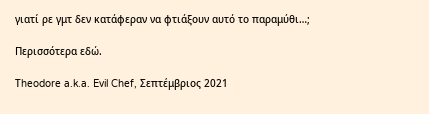γιατί ρε γμτ δεν κατάφεραν να φτιάξουν αυτό το παραμύθι…;

Περισσότερα εδώ.

Τheodore a.k.a. Evil Chef, Σεπτέμβριος 2021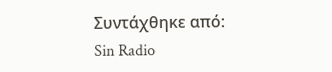Συντάχθηκε από: Sin Radio